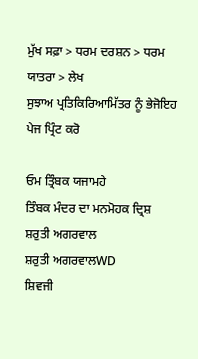ਮੁੱਖ ਸਫ਼ਾ > ਧਰਮ ਦਰਸ਼ਨ > ਧਰਮ ਯਾਤਰਾ > ਲੇਖ
ਸੁਝਾਅ ਪ੍ਰਤਿਕਿਰਿਆਮਿੱਤਰ ਨੂੰ ਭੇਜੋਇਹ ਪੇਜ ਪ੍ਰਿੰਟ ਕਰੋ

ਓਮ ਤ੍ਰਿੰਬਕ ਯਜਾਮਹੇ
ਤਿੰਬਕ ਮੰਦਰ ਦਾ ਮਨਮੋਹਕ ਦ੍ਰਿਸ਼
ਸ਼ਰੁਤੀ ਅਗਰਵਾਲ
ਸ਼ਰੁਤੀ ਅਗਰਵਾਲWD
ਸ਼ਿਵਜੀ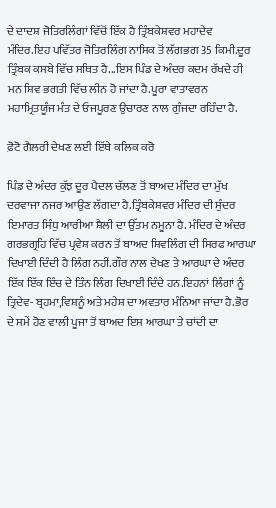ਦੇ ਦਾਦਸ਼ ਜੋਤਿਰਲਿੰਗਾਂ ਵਿੱਚੋਂ ਇੱਕ ਹੈ ਤ੍ਰਿੰਬਕੇਸ਼ਵਰ ਮਹਾਦੇਵ ਮੰਦਿਰ.ਇਹ ਪਵਿੱਤਰ ਜੋਤਿਰਲਿੰਗ ਨਾਸਿਕ ਤੋਂ ਲੱਗਭਗ 35 ਕਿਮੀ.ਦੂਰ ਤ੍ਰਿੰਬਕ ਕਸਬੇ ਵਿੱਚ ਸਥਿਤ ਹੈ...ਇਸ ਪਿੰਡ ਦੇ ਅੰਦਰ ਕਦਮ ਰੱਖਦੇ ਹੀ ਮਨ ਸ਼ਿਵ ਭਗਤੀ ਵਿੱਚ ਲੀਨ ਹੋ ਜਾਂਦਾ ਹੈ.ਪੂਰਾ ਵਾਤਾਵਰਨ ਮਹਾਮ੍ਰਿਤਯੂੰਜ ਮੰਤ ਦੇ ਓਜਪੂਰਣ ਉਚਾਰਣ ਨਾਲ ਗੁੰਜਦਾ ਰਹਿੰਦਾ ਹੈ.

ਫ਼ੋਟੋ ਗੈਲਰੀ ਦੇਖਣ ਲਈ ਇੱਥੇ ਕਲਿਕ ਕਰੋ

ਪਿੰਡ ਦੇ ਅੰਦਰ ਕੁੱਝ ਦੂਰ ਪੈਦਲ ਚੱਲਣ ਤੋਂ ਬਾਅਦ ਮੰਦਿਰ ਦਾ ਮੁੱਖ ਦਰਵਾਜਾ ਨਜਰ ਆਉਣ ਲੱਗਦਾ ਹੈ.ਤ੍ਰਿੰਬਕੇਸ਼ਵਰ ਮੰਦਿਰ ਦੀ ਸੁੰਦਰ ਇਮਾਰਤ ਸਿੰਧੁ ਆਰੀਆ ਸ਼ੈਲੀ ਦਾ ਉੱਤਮ ਨਮੂਨਾ ਹੈ. ਮੰਦਿਰ ਦੇ ਅੰਦਰ ਗਰਭਗ੍ਰਹਿ ਵਿੱਚ ਪ੍ਰਵੇਸ਼ ਕਰਨ ਤੋਂ ਬਾਅਦ ਸ਼ਿਵਲਿੰਗ ਦੀ ਸਿਰਫ ਆਰਘਾ ਦਿਖਾਈ ਦਿੰਦੀ ਹੈ ਲਿੰਗ ਨਹੀਂ.ਗੌਰ ਨਾਲ ਦੇਖਣ ਤੇ ਆਰਘਾ ਦੇ ਅੰਦਰ ਇੱਕ ਇੱਕ ਇੰਚ ਦੇ ਤਿੰਨ ਲਿੰਗ ਦਿਖਾਈ ਦਿੰਦੇ ਹਨ.ਇਹਨਾਂ ਲਿੰਗਾਂ ਨੂੰ ਤ੍ਰਿਦੇਵ- ਬ੍ਰਹਮਾ,ਵਿਸ਼ਨੂੰ ਅਤੇ ਮਹੇਸ਼ ਦਾ ਅਵਤਾਰ ਮੰਨਿਆ ਜਾਂਦਾ ਹੈ.ਭੋਰ ਦੇ ਸਮੇਂ ਹੋਣ ਵਾਲੀ ਪੂਜਾ ਤੋਂ ਬਾਅਦ ਇਸ ਆਰਘਾ ਤੇ ਚਾਂਦੀ ਦਾ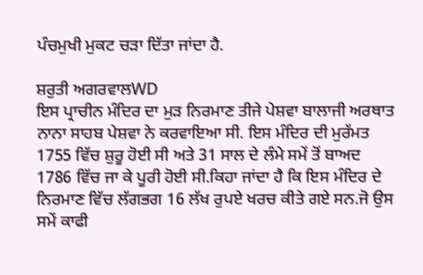ਪੰਚਮੁਖੀ ਮੁਕਟ ਚੜਾ ਦਿੱਤਾ ਜਾਂਦਾ ਹੈ.

ਸ਼ਰੁਤੀ ਅਗਰਵਾਲWD
ਇਸ ਪ੍ਰਾਚੀਨ ਮੰਦਿਰ ਦਾ ਮੁੜ ਨਿਰਮਾਣ ਤੀਜੇ ਪੇਸ਼ਵਾ ਬਾਲਾਜੀ ਅਰਥਾਤ ਨਾਨਾ ਸਾਹਬ ਪੇਸ਼ਵਾ ਨੇ ਕਰਵਾਇਆ ਸੀ. ਇਸ ਮੰਦਿਰ ਦੀ ਮੁਰੱਮਤ 1755 ਵਿੱਚ ਸ਼ੁਰੂ ਹੋਈ ਸੀ ਅਤੇ 31 ਸਾਲ ਦੇ ਲੰਮੇ ਸਮੇਂ ਤੋਂ ਬਾਅਦ 1786 ਵਿੱਚ ਜਾ ਕੇ ਪੂਰੀ ਹੋਈ ਸੀ.ਕਿਹਾ ਜਾਂਦਾ ਹੈ ਕਿ ਇਸ ਮੰਦਿਰ ਦੇ ਨਿਰਮਾਣ ਵਿੱਚ ਲੱਗਭਗ 16 ਲੱਖ ਰੁਪਏ ਖਰਚ ਕੀਤੇ ਗਏ ਸਨ.ਜੋ ਉਸ ਸਮੇਂ ਕਾਫੀ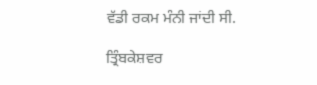ਵੱਡੀ ਰਕਮ ਮੰਨੀ ਜਾਂਦੀ ਸੀ.

ਤ੍ਰਿੰਬਕੇਸ਼ਵਰ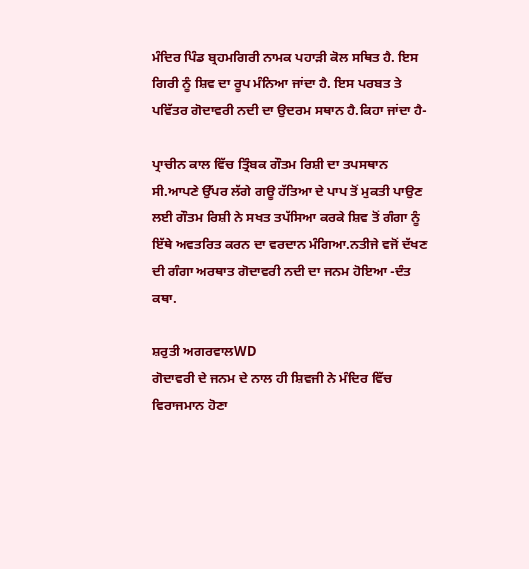ਮੰਦਿਰ ਪਿੰਡ ਬ੍ਰਹਮਗਿਰੀ ਨਾਮਕ ਪਹਾੜੀ ਕੋਲ ਸਥਿਤ ਹੈ. ਇਸ ਗਿਰੀ ਨੂੰ ਸ਼ਿਵ ਦਾ ਰੂਪ ਮੰਨਿਆ ਜਾਂਦਾ ਹੈ. ਇਸ ਪਰਬਤ ਤੇ ਪਵਿੱਤਰ ਗੋਦਾਵਰੀ ਨਦੀ ਦਾ ਉਦਰਮ ਸਥਾਨ ਹੈ.ਕਿਹਾ ਜਾਂਦਾ ਹੈ-

ਪ੍ਰਾਚੀਨ ਕਾਲ ਵਿੱਚ ਤ੍ਰਿੰਬਕ ਗੌਤਮ ਰਿਸ਼ੀ ਦਾ ਤਪਸਥਾਨ ਸੀ.ਆਪਣੇ ਉੱਪਰ ਲੱਗੇ ਗਊ ਹੱਤਿਆ ਦੇ ਪਾਪ ਤੋਂ ਮੁਕਤੀ ਪਾਉਣ ਲਈ ਗੌਤਮ ਰਿਸ਼ੀ ਨੇ ਸਖਤ ਤਪੱਸਿਆ ਕਰਕੇ ਸ਼ਿਵ ਤੋਂ ਗੰਗਾ ਨੂੰ ਇੱਥੇ ਅਵਤਰਿਤ ਕਰਨ ਦਾ ਵਰਦਾਨ ਮੰਗਿਆ.ਨਤੀਜੇ ਵਜੋਂ ਦੱਖਣ ਦੀ ਗੰਗਾ ਅਰਥਾਤ ਗੋਦਾਵਰੀ ਨਦੀ ਦਾ ਜਨਮ ਹੋਇਆ -ਦੰਤ ਕਥਾ.

ਸ਼ਰੁਤੀ ਅਗਰਵਾਲWD
ਗੋਦਾਵਰੀ ਦੇ ਜਨਮ ਦੇ ਨਾਲ ਹੀ ਸ਼ਿਵਜੀ ਨੇ ਮੰਦਿਰ ਵਿੱਚ ਵਿਰਾਜਮਾਨ ਹੋਣਾ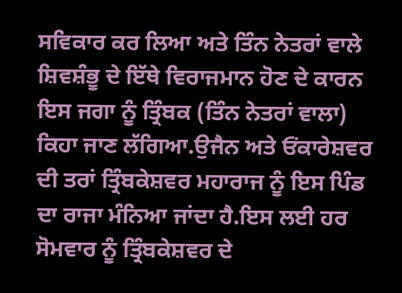ਸਵਿਕਾਰ ਕਰ ਲਿਆ ਅਤੇ ਤਿੰਨ ਨੇਤਰਾਂ ਵਾਲੇ ਸ਼ਿਵਸ਼ੰਭੂ ਦੇ ਇੱਥੇ ਵਿਰਾਜਮਾਨ ਹੋਣ ਦੇ ਕਾਰਨ ਇਸ ਜਗਾ ਨੂੰ ਤ੍ਰਿੰਬਕ (ਤਿੰਨ ਨੇਤਰਾਂ ਵਾਲਾ) ਕਿਹਾ ਜਾਣ ਲੱਗਿਆ.ਉਜੈਨ ਅਤੇ ਓਂਕਾਰੇਸ਼ਵਰ ਦੀ ਤਰਾਂ ਤ੍ਰਿੰਬਕੇਸ਼ਵਰ ਮਹਾਰਾਜ ਨੂੰ ਇਸ ਪਿੰਡ ਦਾ ਰਾਜਾ ਮੰਨਿਆ ਜਾਂਦਾ ਹੈ.ਇਸ ਲਈ ਹਰ ਸੋਮਵਾਰ ਨੂੰ ਤ੍ਰਿੰਬਕੇਸ਼ਵਰ ਦੇ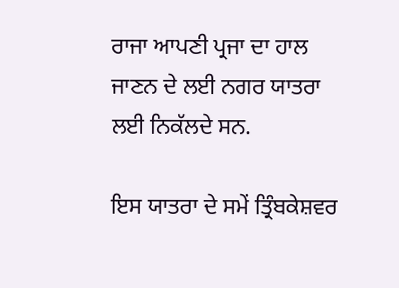ਰਾਜਾ ਆਪਣੀ ਪ੍ਰਜਾ ਦਾ ਹਾਲ ਜਾਣਨ ਦੇ ਲਈ ਨਗਰ ਯਾਤਰਾ ਲਈ ਨਿਕੱਲਦੇ ਸਨ.

ਇਸ ਯਾਤਰਾ ਦੇ ਸਮੇਂ ਤ੍ਰਿੰਬਕੇਸ਼ਵਰ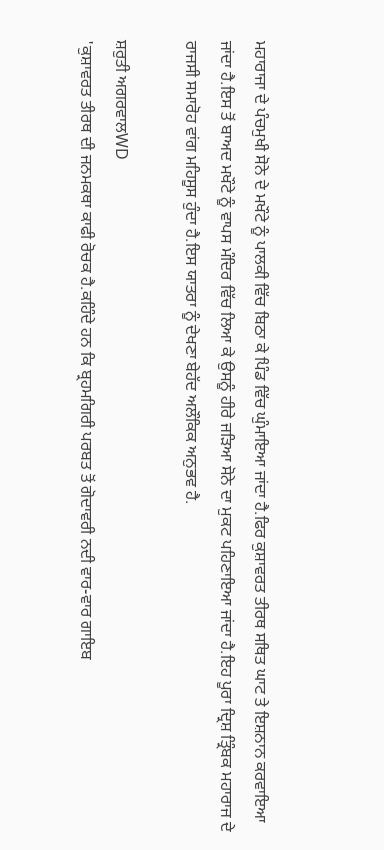ਮਹਾਰਾਜਾ ਦੇ ਪੰਚਮੁਖੀ ਸੋਨੇ ਦੇ ਮਖੌਟੇ ਨੂੰ ਪਾਲਕੀ ਵਿੱਚ ਬਿਠਾ ਕੇ ਪਿੰਡ ਵਿੱਚ ਘੁੰਮਾਇਆ ਜਾਂਦਾ ਹੈ.ਫਿਰ ਕੁਸ਼ਾਵਰਤ ਤੀਰਥ ਸਥਿਤ ਘਾਟ ਤੇ ਇਸ਼ਨਾਨ ਕਰਵਾਇਆ ਜਾਂਦਾ ਹੈ.ਇਸ ਤੋਂ ਬਾਅਦ ਮਖੌਟੇ ਨੂੰ ਵਾਪਸ ਮੰਦਿਰ ਵਿੱਚ ਲਿਆ ਕੇ ਉਸਨੂੰ ਹੀਰੇ ਜੜਿਆ ਸੋਨੇ ਦਾ ਮੁਕਟ ਪਹਿਣਾਇਆ ਜਾਂਦਾ ਹੈ.ਇਹ ਪੂਰਾ ਦ੍ਰਿਸ਼ ਤ੍ਰਿੰਬਕ ਮਹਾਰਾਜ ਦੇ ਰਾਜਸੀ ਸਮਾਰੋਹ ਵਾਂਗ ਮਹਿਸੂਸ ਹੁੰਦਾ ਹੈ.ਇਸ ਯਾਤਰਾ ਨੂੰ ਦੇਖਣਾ ਬੇਹੱਦ ਅਲੌਕਿਕ ਅਨੁਭਵ ਹੈ.

ਸ਼ਰੁਤੀ ਅਗਰਵਾਲWD
'ਕੁਸ਼ਾਵਰਤ ਤੀਰਥ ਦੀ ਜਨਮਕਥਾ ਕਾਫੀ ਰੋਚਕ ਹੈ.ਕਹਿੰਦੇ ਹਨ ਕਿ ਬ੍ਰਹਮਗਿਰੀ ਪਰਬਤ ਤੋਂ ਗੋਦਾਵਰੀ ਨਦੀ ਵਾਰ-ਵਾਰ ਗਾਇਬ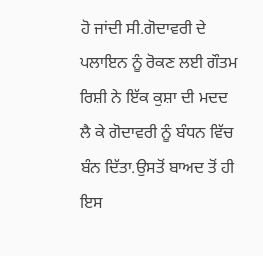ਹੋ ਜਾਂਦੀ ਸੀ.ਗੋਦਾਵਰੀ ਦੇ ਪਲਾਇਨ ਨੂੰ ਰੋਕਣ ਲਈ ਗੌਤਮ ਰਿਸ਼ੀ ਨੇ ਇੱਕ ਕੁਸ਼ਾ ਦੀ ਮਦਦ ਲੈ ਕੇ ਗੋਦਾਵਰੀ ਨੂੰ ਬੰਧਨ ਵਿੱਚ ਬੰਨ ਦਿੱਤਾ.ਉਸਤੋਂ ਬਾਅਦ ਤੋਂ ਹੀ ਇਸ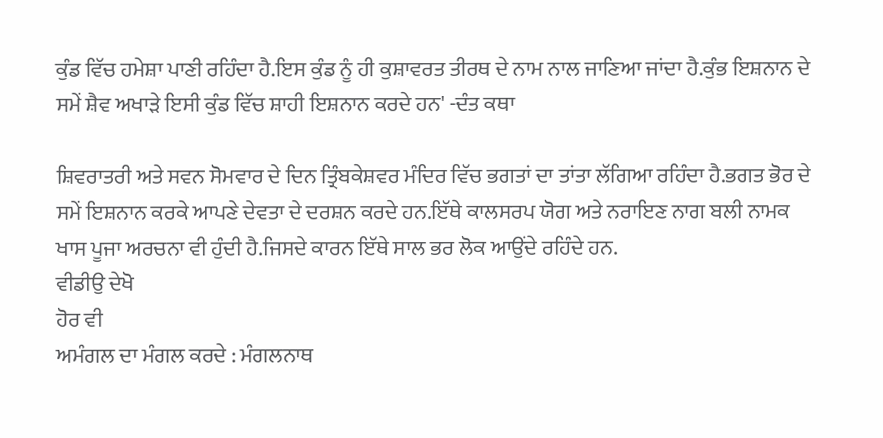ਕੁੰਡ ਵਿੱਚ ਹਮੇਸ਼ਾ ਪਾਣੀ ਰਹਿੰਦਾ ਹੈ.ਇਸ ਕੁੰਡ ਨੂੰ ਹੀ ਕੁਸ਼ਾਵਰਤ ਤੀਰਥ ਦੇ ਨਾਮ ਨਾਲ ਜਾਣਿਆ ਜਾਂਦਾ ਹੈ.ਕੁੰਭ ਇਸ਼ਨਾਨ ਦੇ ਸਮੇਂ ਸ਼ੈਵ ਅਖਾੜੇ ਇਸੀ ਕੁੰਡ ਵਿੱਚ ਸ਼ਾਹੀ ਇਸ਼ਨਾਨ ਕਰਦੇ ਹਨ' -ਦੰਤ ਕਥਾ

ਸ਼ਿਵਰਾਤਰੀ ਅਤੇ ਸਵਨ ਸੋਮਵਾਰ ਦੇ ਦਿਨ ਤ੍ਰਿੰਬਕੇਸ਼ਵਰ ਮੰਦਿਰ ਵਿੱਚ ਭਗਤਾਂ ਦਾ ਤਾਂਤਾ ਲੱਗਿਆ ਰਹਿੰਦਾ ਹੈ.ਭਗਤ ਭੋਰ ਦੇ ਸਮੇਂ ਇਸ਼ਨਾਨ ਕਰਕੇ ਆਪਣੇ ਦੇਵਤਾ ਦੇ ਦਰਸ਼ਨ ਕਰਦੇ ਹਨ.ਇੱਥੇ ਕਾਲਸਰਪ ਯੋਗ ਅਤੇ ਨਰਾਇਣ ਨਾਗ ਬਲੀ ਨਾਮਕ ਖਾਸ ਪੂਜਾ ਅਰਚਨਾ ਵੀ ਹੁੰਦੀ ਹੈ.ਜਿਸਦੇ ਕਾਰਨ ਇੱਥੇ ਸਾਲ ਭਰ ਲੋਕ ਆਉਂਦੇ ਰਹਿੰਦੇ ਹਨ.
ਵੀਡੀਉ ਦੇਖੋ
ਹੋਰ ਵੀ
ਅਮੰਗਲ ਦਾ ਮੰਗਲ ਕਰਦੇ : ਮੰਗਲਨਾਥ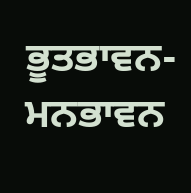ਭੂਤਭਾਵਨ-ਮਨਭਾਵਨ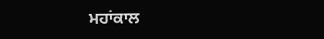ਮਹਾਂਕਾਲ